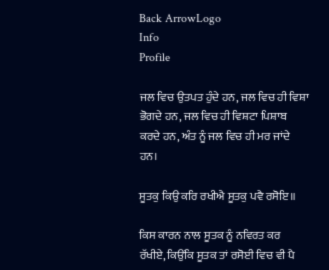Back ArrowLogo
Info
Profile

ਜਲ ਵਿਚ ਉਤਪਤ ਹੁੰਦੇ ਹਨ, ਜਲ ਵਿਚ ਹੀ ਵਿਸ਼ਾ ਭੋਗਦੇ ਹਨ, ਜਲ ਵਿਚ ਹੀ ਵਿਸ਼ਟਾ ਪਿਸ਼ਾਬ ਕਰਦੇ ਹਨ, ਅੰਤ ਨੂੰ ਜਲ ਵਿਚ ਹੀ ਮਰ ਜਾਂਦੇ ਹਨ।

ਸੂਤਕੁ ਕਿਉ ਕਰਿ ਰਖੀਐ ਸੂਤਕੁ ਪਵੈ ਰਸੋਇ॥

ਕਿਸ ਕਾਰਨ ਨਾਲ ਸੂਤਕ ਨੂੰ ਨਵਿਰਤ ਕਰ ਰੱਖੀਏ, ਕਿਉਂਕਿ ਸੂਤਕ ਤਾਂ ਰਸੋਈ ਵਿਚ ਵੀ ਪੈ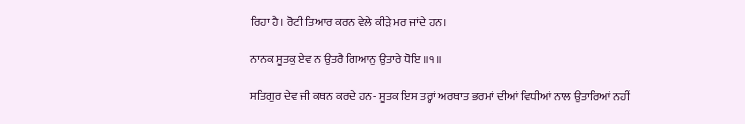ਰਿਹਾ ਹੈ। ਰੋਟੀ ਤਿਆਰ ਕਰਨ ਵੇਲੇ ਕੀੜੇ ਮਰ ਜਾਂਦੇ ਹਨ।

ਨਾਨਕ ਸੂਤਕੁ ਏਵ ਨ ਉਤਰੈ ਗਿਆਨੁ ਉਤਾਰੇ ਧੋਇ ॥੧॥

ਸਤਿਗੁਰ ਦੇਵ ਜੀ ਕਥਨ ਕਰਦੇ ਹਨ- ਸੂਤਕ ਇਸ ਤਰ੍ਹਾਂ ਅਰਥਾਤ ਭਰਮਾਂ ਦੀਆਂ ਵਿਧੀਆਂ ਨਾਲ ਉਤਾਰਿਆਂ ਨਹੀਂ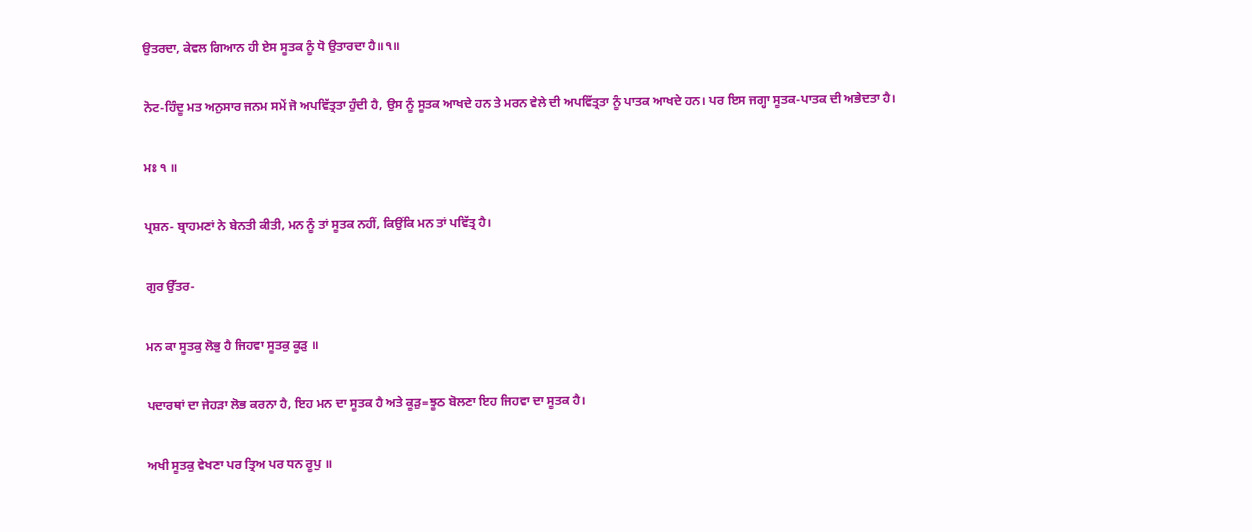ਉਤਰਦਾ, ਕੇਵਲ ਗਿਆਨ ਹੀ ਏਸ ਸੂਤਕ ਨੂੰ ਧੋ ਉਤਾਰਦਾ ਹੈ॥੧॥

ਨੋਟ-ਹਿੰਦੂ ਮਤ ਅਨੁਸਾਰ ਜਨਮ ਸਮੇਂ ਜੋ ਅਪਵਿੱਤ੍ਰਤਾ ਹੁੰਦੀ ਹੈ, ਉਸ ਨੂੰ ਸੂਤਕ ਆਖਦੇ ਹਨ ਤੇ ਮਰਨ ਵੇਲੇ ਦੀ ਅਪਵਿੱਤ੍ਰਤਾ ਨੂੰ ਪਾਤਕ ਆਖਦੇ ਹਨ। ਪਰ ਇਸ ਜਗ੍ਹਾ ਸੂਤਕ-ਪਾਤਕ ਦੀ ਅਭੇਦਤਾ ਹੈ।

ਮਃ ੧ ॥

ਪ੍ਰਸ਼ਨ- ਬ੍ਰਾਹਮਣਾਂ ਨੇ ਬੇਨਤੀ ਕੀਤੀ, ਮਨ ਨੂੰ ਤਾਂ ਸੂਤਕ ਨਹੀਂ, ਕਿਉਂਕਿ ਮਨ ਤਾਂ ਪਵਿੱਤ੍ਰ ਹੈ।

ਗੁਰ ਉੱਤਰ-

ਮਨ ਕਾ ਸੂਤਕੁ ਲੋਭੁ ਹੈ ਜਿਹਵਾ ਸੂਤਕੁ ਕੂੜੁ ॥

ਪਦਾਰਥਾਂ ਦਾ ਜੇਹੜਾ ਲੋਭ ਕਰਨਾ ਹੈ, ਇਹ ਮਨ ਦਾ ਸੂਤਕ ਹੈ ਅਤੇ ਕੂੜੁ=ਝੂਠ ਬੋਲਣਾ ਇਹ ਜਿਹਵਾ ਦਾ ਸੂਤਕ ਹੈ।

ਅਖੀ ਸੂਤਕੁ ਵੇਖਣਾ ਪਰ ਤ੍ਰਿਅ ਪਰ ਧਨ ਰੂਪੁ ॥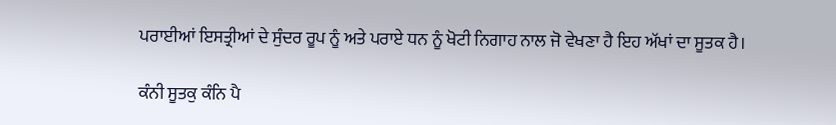ਪਰਾਈਆਂ ਇਸਤ੍ਰੀਆਂ ਦੇ ਸੁੰਦਰ ਰੂਪ ਨੂੰ ਅਤੇ ਪਰਾਏ ਧਨ ਨੂੰ ਖੋਟੀ ਨਿਗਾਹ ਨਾਲ ਜੋ ਵੇਖਣਾ ਹੈ ਇਹ ਅੱਖਾਂ ਦਾ ਸੂਤਕ ਹੈ।

ਕੰਨੀ ਸੂਤਕੁ ਕੰਨਿ ਪੈ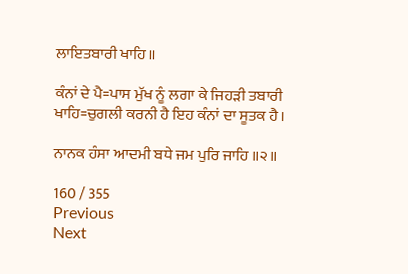ਲਾਇਤਬਾਰੀ ਖਾਹਿ॥

ਕੰਨਾਂ ਦੇ ਪੈ=ਪਾਸ ਮੁੱਖ ਨੂੰ ਲਗਾ ਕੇ ਜਿਹੜੀ ਤਬਾਰੀ ਖਾਹਿ=ਚੁਗਲੀ ਕਰਨੀ ਹੈ ਇਹ ਕੰਨਾਂ ਦਾ ਸੂਤਕ ਹੈ।

ਨਾਨਕ ਹੰਸਾ ਆਦਮੀ ਬਧੇ ਜਮ ਪੁਰਿ ਜਾਹਿ ॥੨॥

160 / 355
Previous
Next